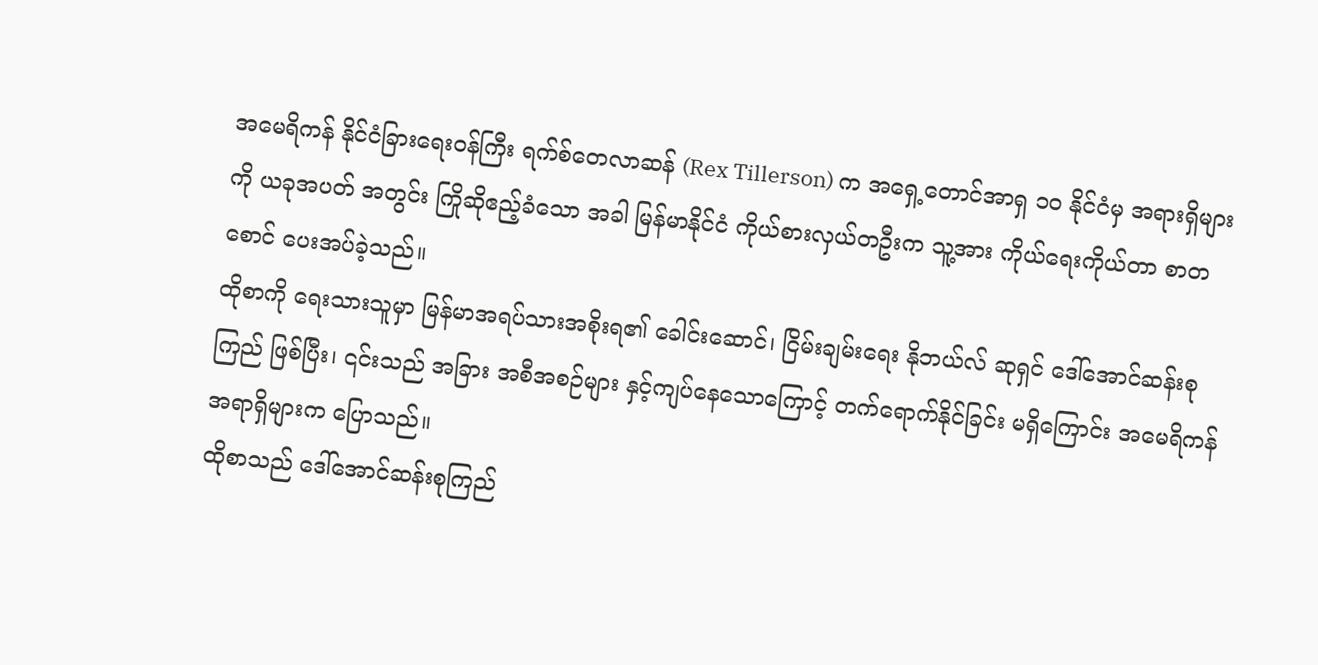အမေရိကန် နိုင်ငံခြားရေးဝန်ကြီး ရက်စ်တေလာဆန် (Rex Tillerson) က အရှေ့တောင်အာရှ ၁၀ နိုင်ငံမှ အရားရှိများကို ယခုအပတ် အတွင်း ကြိုဆိုဧည့်ခံသော အခါ မြန်မာနိုင်ငံ ကိုယ်စားလှယ်တဦးက သူ့အား ကိုယ်ရေးကိုယ်တာ စာတစောင် ပေးအပ်ခဲ့သည်။
ထိုစာကို ရေးသားသူမှာ မြန်မာအရပ်သားအစိုးရ၏ ခေါင်းဆောင်၊ ငြိမ်းချမ်းရေး နိုဘယ်လ် ဆုရှင် ဒေါ်အောင်ဆန်းစုကြည် ဖြစ်ပြီး၊ ၎င်းသည် အခြား အစီအစဉ်များ နှင့်ကျပ်နေသောကြောင့် တက်ရောက်နိုင်ခြင်း မရှိကြောင်း အမေရိကန်အရာရှိများက ပြောသည်။
ထိုစာသည် ဒေါ်အောင်ဆန်းစုကြည်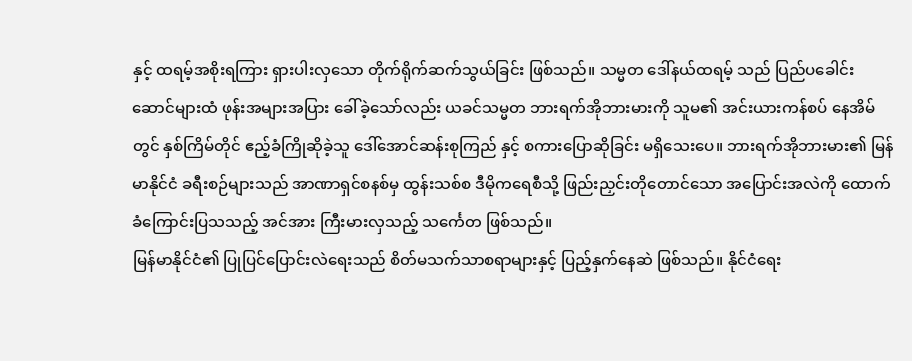နှင့် ထရမ့်အစိုးရကြား ရှားပါးလှသော တိုက်ရိုက်ဆက်သွယ်ခြင်း ဖြစ်သည်။ သမ္မတ ဒေါ်နယ်ထရမ့် သည် ပြည်ပခေါင်းဆောင်များထံ ဖုန်းအများအပြား ခေါ်ခဲ့သော်လည်း ယခင်သမ္မတ ဘားရက်အိုဘားမားကို သူမ၏ အင်းယားကန်စပ် နေအိမ်တွင် နှစ်ကြိမ်တိုင် ဧည့်ခံကြိုဆိုခဲ့သူ ဒေါ်အောင်ဆန်းစုကြည် နှင့် စကားပြောဆိုခြင်း မရှိသေးပေ။ ဘားရက်အိုဘားမား၏ မြန်မာနိုင်ငံ ခရီးစဉ်များသည် အာဏာရှင်စနစ်မှ ထွန်းသစ်စ ဒီမိုကရေစီသို့ ဖြည်းညှင်းတိုတောင်သော အပြောင်းအလဲကို ထောက်ခံကြောင်းပြသသည့် အင်အား ကြီးမားလှသည့် သင်္ကေတ ဖြစ်သည်။
မြန်မာနိုင်ငံ၏ ပြုပြင်ပြောင်းလဲရေးသည် စိတ်မသက်သာစရာများနှင့် ပြည့်နှက်နေဆဲ ဖြစ်သည်။ နိုင်ငံရေး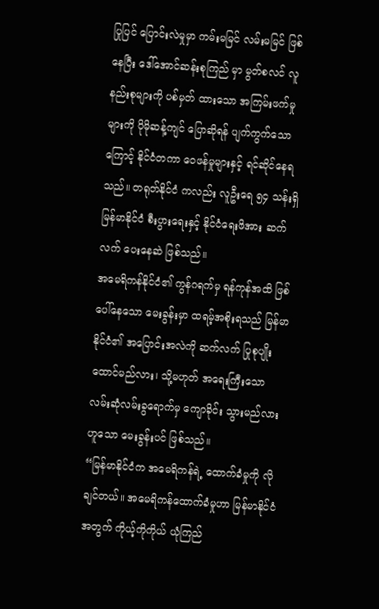ပြုပြင် ပြောင်းလဲမှုမှာ ကမ်းမမြင် လမ်းမမြင် ဖြစ်နေပြီး ဒေါ်အောင်ဆန်းစုကြည် မှာ မွတ်စလင် လူနည်းစုများကို ပစ်မှတ် ထားသော အကြမ်းဖက်မှုများကို ပိုမိုဆန့်ကျင် ပြောဆိုရန် ပျက်ကွက်သောကြောင့် နိုင်ငံတကာ ဝေဖန်မှုများနှင့် ရင်ဆိုင်နေရသည်။ တရုတ်နိုင်ငံ ကလည်း လူဦးရေ ၅၄ သန်းရှိ မြန်မာနိုင်ငံ စီးပွားရေးနှင့် နိုင်ငံရေးဖိအား ဆက်လက် ပေးနေဆဲ ဖြစ်သည်။
အမေရိကန်နိုင်ငံ၏ ကွန်ဂရက်မှ ရန်ကုန်အထိ ဖြစ်ပေါ်နေသော မေးခွန်းမှာ ထရမ့်အစိုးရသည် မြန်မာနိုင်ငံ၏ အပြောင်းအလဲကို ဆက်လက် ပြုစုပျိုးထောင်မည်လား၊ သို့မဟုတ် အရေးကြီးသော လမ်းဆုံလမ်းခွရောက်မှ ကျောခိုင်း သွားမည်လား ဟူသော မေးခွန်းပင် ဖြစ်သည်။
“မြန်မာနိုင်ငံက အမေရိကန်ရဲ့ ထောက်ခံမှုကို လိုချင်တယ်။ အမေရိကန်ထောက်ခံမှုဟာ မြန်မာနိုင်ငံ အတွက် ကိုယ့်ကိုကိုယ် ယုံကြည်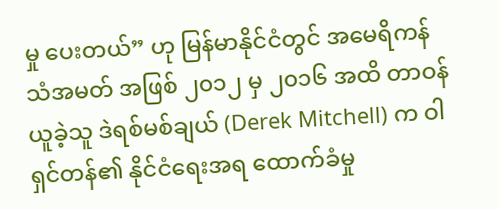မှု ပေးတယ်” ဟု မြန်မာနိုင်ငံတွင် အမေရိကန်သံအမတ် အဖြစ် ၂၀၁၂ မှ ၂၀၁၆ အထိ တာဝန်ယူခဲ့သူ ဒဲရစ်မစ်ချယ် (Derek Mitchell) က ဝါရှင်တန်၏ နိုင်ငံရေးအရ ထောက်ခံမှု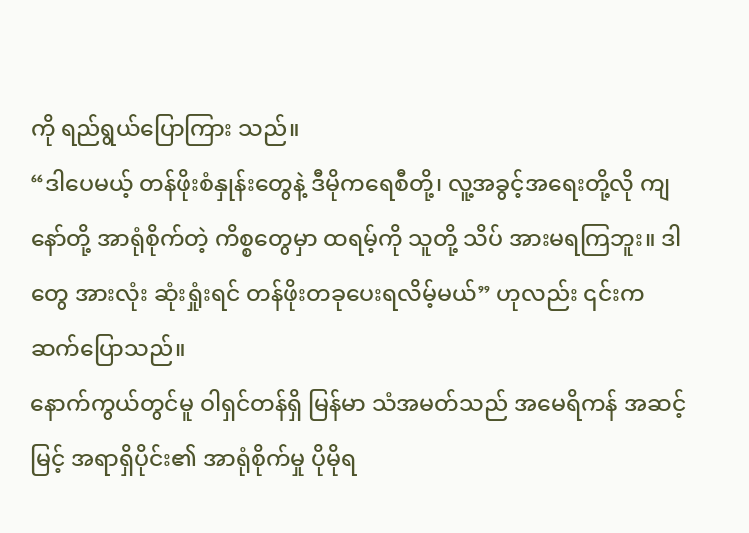ကို ရည်ရွယ်ပြောကြား သည်။
“ဒါပေမယ့် တန်ဖိုးစံနှုန်းတွေနဲ့ ဒီမိုကရေစီတို့၊ လူ့အခွင့်အရေးတို့လို ကျနော်တို့ အာရုံစိုက်တဲ့ ကိစ္စတွေမှာ ထရမ့်ကို သူတို့ သိပ် အားမရကြဘူး။ ဒါတွေ အားလုံး ဆုံးရှုံးရင် တန်ဖိုးတခုပေးရလိမ့်မယ်” ဟုလည်း ၎င်းက ဆက်ပြောသည်။
နောက်ကွယ်တွင်မူ ဝါရှင်တန်ရှိ မြန်မာ သံအမတ်သည် အမေရိကန် အဆင့်မြင့် အရာရှိပိုင်း၏ အာရုံစိုက်မှု ပိုမိုရ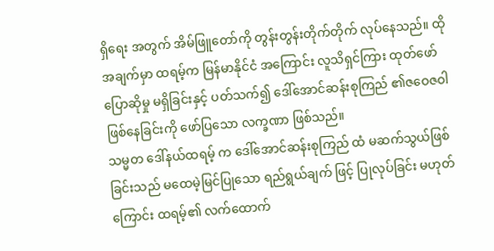ရှိရေး အတွက် အိမ်ဖြူတော်ကို တွန်းတွန်းတိုက်တိုက် လုပ်နေသည်။ ထိုအချက်မှာ ထရမ့်က မြန်မာနိုင်ငံ အကြောင်း လူသိရှင်ကြား ထုတ်ဖော်ပြောဆိုမှု မရှိခြင်းနှင့် ပတ်သက်၍ ဒေါ်အောင်ဆန်းစုကြည် ၏ဇဝေဇဝါဖြစ်နေခြင်းကို ဖော်ပြသော လက္ခဏာ ဖြစ်သည်။
သမ္မတ ဒေါ်နယ်ထရမ့် က ဒေါ်အောင်ဆန်းစုကြည် ထံ မဆက်သွယ်ဖြစ်ခြင်းသည် မထေမဲ့မြင်ပြုသော ရည်ရွယ်ချက် ဖြင့် ပြုလုပ်ခြင်း မဟုတ်ကြောင်း ထရမ့်၏ လက်ထောက်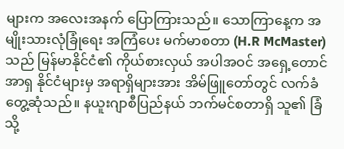များက အလေးအနက် ပြောကြားသည်။ သောကြာနေ့က အမျိုးသားလုံခြုံရေး အကြံပေး မက်မာစတာ (H.R McMaster) သည် မြန်မာနိုင်ငံ၏ ကိုယ်စားလှယ် အပါအဝင် အရှေ့တောင်အာရှ နိုင်ငံများမှ အရာရှိများအား အိမ်ဖြူတော်တွင် လက်ခံတွေ့ဆုံသည်။ နယူးဂျာစီပြည်နယ် ဘက်မင်စတာရှိ သူ၏ ခြံသို့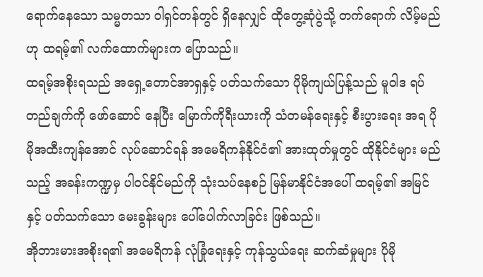ရောက်နေသော သမ္မတသာ ဝါရှင်တန်တွင် ရှိနေလျှင် ထိုတွေ့ဆုံပွဲသို့ တက်ရောက် လိမ့်မည် ဟု ထရမ့်၏ လက်ထောက်များက ပြောသည်။
ထရမ့်အစိုးရသည် အရှေ့တောင်အာရှနှင့် ပတ်သက်သော ပိုမိုကျယ်ပြန့်သည် မူဝါဒ ရပ်တည်ချက်ကို ဖော်ဆောင် နေပြီး မြောက်ကိုရီးယားကို သံတမန်ရေးနှင့် စီးပွားရေး အရ ပိုမိုအထီးကျန်အောင် လုပ်ဆောင်ရန် အမေရိကန်နိုင်ငံ၏ အားထုတ်မှုတွင် ထိုနိုင်ငံများ မည်သည့် အခန်းကဏ္ဍမှ ပါဝင်နိုင်မည်ကို သုံးသပ်နေစဉ် မြန်မာနိုင်ငံအပေါ် ထရမ့်၏ အမြင်နှင့် ပတ်သက်သော မေးခွန်းများ ပေါ်ပေါက်လာခြင်း ဖြစ်သည်။
အိုဘားမားအစိုးရ၏ အမေရိကန် လုံခြုံရေးနှင့် ကုန်သွယ်ရေး ဆက်ဆံမှုများ ပိုမို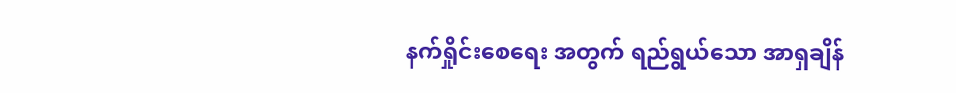နက်ရှိုင်းစေရေး အတွက် ရည်ရွယ်သော အာရှချိန်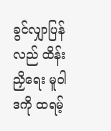ခွင်လျှာပြန်လည် ထိန်းညှိရေး မူဝါဒကို ထရမ့်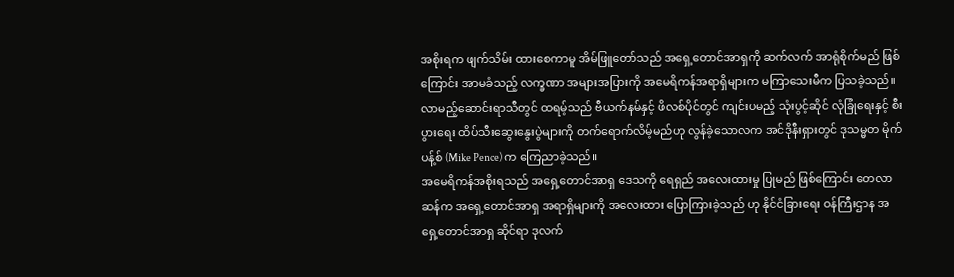အစိုးရက ဖျက်သိမ်း ထားစေကာမူ အိမ်ဖြူတော်သည် အရှေ့တောင်အာရှကို ဆက်လက် အာရုံစိုက်မည် ဖြစ်ကြောင်း အာမခံသည့် လက္ခဏာ အများအပြားကို အမေရိကန်အရာရှိများက မကြာသေးမီက ပြသခဲ့သည်။
လာမည့်ဆောင်းရာသီတွင် ထရမ့်သည် ဗီယက်နမ်နှင့် ဖိလစ်ပိုင်တွင် ကျင်းပမည့် သုံးပွင့်ဆိုင် လုံခြုံရေးနှင့် စီးပွားရေး ထိပ်သီးဆွေးနွေးပွဲများကို တက်ရောက်လိမ့်မည်ဟု လွန်ခဲ့သောလက အင်ဒိုနီးရှားတွင် ဒုသမ္မတ မိုက်ပန့်စ် (Mike Pence) က ကြေညာခဲ့သည်။
အမေရိကန်အစိုးရသည် အရှေ့တောင်အာရှ ဒေသကို ရေရှည် အလေးထားမှု ပြုမည် ဖြစ်ကြောင်း တေလာဆန်က အရှေ့တောင်အာရှ အရာရှိများကို အလေးထား ပြောကြားခဲ့သည် ဟု နိုင်ငံခြားရေး ဝန်ကြီးဌာန အရှေ့တောင်အာရှ ဆိုင်ရာ ဒုလက်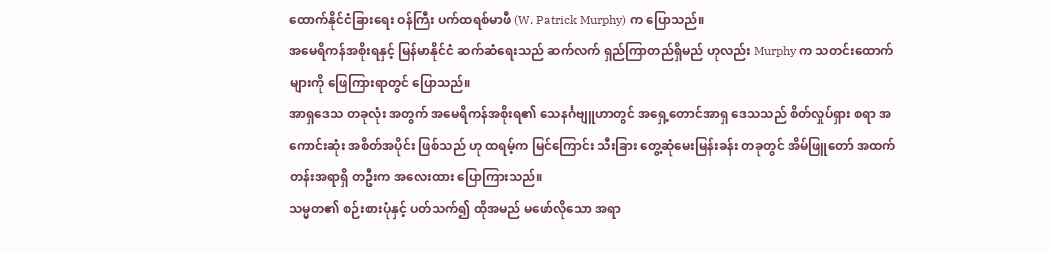ထောက်နိုင်ငံခြားရေး ဝန်ကြီး ပက်ထရစ်မာဖီ (W. Patrick Murphy) က ပြောသည်။
အမေရိကန်အစိုးရနှင့် မြန်မာနိုင်ငံ ဆက်ဆံရေးသည် ဆက်လက် ရှည်ကြာတည်ရှိမည် ဟုလည်း Murphy က သတင်းထောက်များကို ဖြေကြားရာတွင် ပြောသည်။
အာရှဒေသ တခုလုံး အတွက် အမေရိကန်အစိုးရ၏ သေနင်္ဂဗျူဟာတွင် အရှေ့တောင်အာရှ ဒေသသည် စိတ်လှုပ်ရှား စရာ အကောင်းဆုံး အစိတ်အပိုင်း ဖြစ်သည် ဟု ထရမ့်က မြင်ကြောင်း သီးခြား တွေ့ဆုံမေးမြန်းခန်း တခုတွင် အိမ်ဖြူတော် အထက်တန်းအရာရှိ တဦးက အလေးထား ပြောကြားသည်။
သမ္မတ၏ စဉ်းစားပုံနှင့် ပတ်သက်၍ ထိုအမည် မဖော်လိုသော အရာ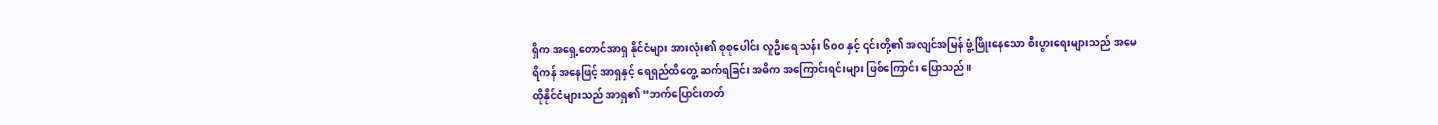ရှိက အရှေ့တောင်အာရှ နိုင်ငံများ အားလုံး၏ စုစုပေါင်း လူဦးရေ သန်း ၆၀၀ နှင့် ၎င်းတို့၏ အလျင်အမြန် ဖွံ့ဖြိုးနေသော စီးပွားရေးများသည် အမေရိကန် အနေဖြင့် အာရှနှင့် ရေရှည်ထိတွေ့ ဆက်ရခြင်း အဓိက အကြောင်းရင်းများ ဖြစ်ကြောင်း ပြောသည်။
ထိုနိုင်ငံများသည် အာရှ၏ “ဘက်ပြောင်းတတ်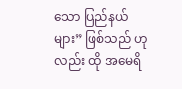သော ပြည်နယ်များ” ဖြစ်သည် ဟုလည်း ထို အမေရိ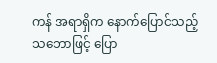ကန် အရာရှိက နောက်ပြောင်သည့် သဘောဖြင့် ပြော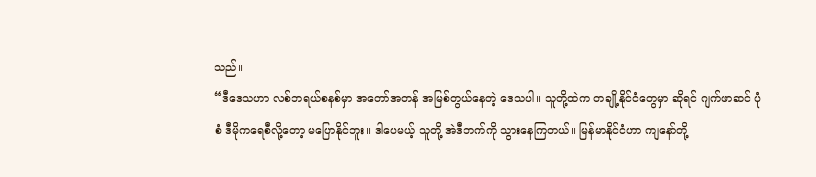သည်။
“ဒီဒေသဟာ လစ်ဘရယ်စနစ်မှာ အတော်အတန် အမြစ်တွယ်နေတဲ့ ဒေသပါ။ သူတို့ထဲက တချို့နိုင်ငံတွေမှာ ဆိုရင် ဂျက်ဖာဆင် ပုံစံ ဒီမိုကရေစီလို့တော့ မပြောနိုင်ဘူး။ ဒါပေမယ့် သူတို့ အဲဒီဘက်ကို သွားနေကြတယ်။ မြန်မာနိုင်ငံဟာ ကျနော်တို့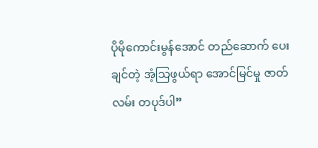ပိုမိုကောင်းမွန်အောင် တည်ဆောက် ပေးချင်တဲ့ အံ့သြဖွယ်ရာ အောင်မြင်မှု ဇာတ်လမ်း တပုဒ်ပါ”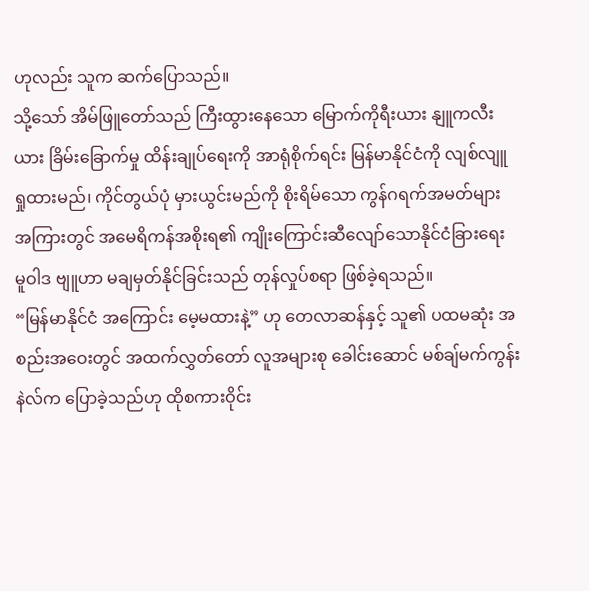ဟုလည်း သူက ဆက်ပြောသည်။
သို့သော် အိမ်ဖြူတော်သည် ကြီးထွားနေသော မြောက်ကိုရီးယား နျူကလီးယား ခြိမ်းခြောက်မှု ထိန်းချုပ်ရေးကို အာရုံစိုက်ရင်း မြန်မာနိုင်ငံကို လျစ်လျူရှုထားမည်၊ ကိုင်တွယ်ပုံ မှားယွင်းမည်ကို စိုးရိမ်သော ကွန်ဂရက်အမတ်များ အကြားတွင် အမေရိကန်အစိုးရ၏ ကျိုးကြောင်းဆီလျော်သောနိုင်ငံခြားရေး မူဝါဒ ဗျူဟာ မချမှတ်နိုင်ခြင်းသည် တုန်လှုပ်စရာ ဖြစ်ခဲ့ရသည်။
“မြန်မာနိုင်ငံ အကြောင်း မေ့မထားနဲ့” ဟု တေလာဆန်နှင့် သူ၏ ပထမဆုံး အစည်းအဝေးတွင် အထက်လွှတ်တော် လူအများစု ခေါင်းဆောင် မစ်ချ်မက်ကွန်းနဲလ်က ပြောခဲ့သည်ဟု ထိုစကားဝိုင်း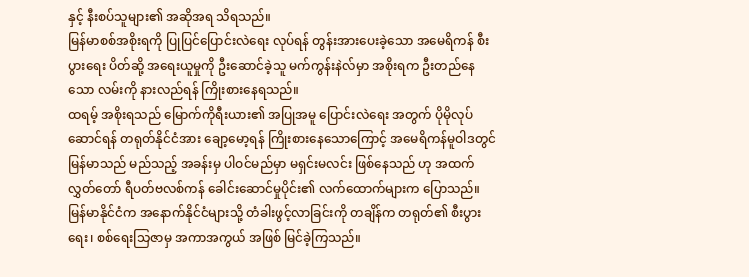နှင့် နီးစပ်သူများ၏ အဆိုအရ သိရသည်။
မြန်မာစစ်အစိုးရကို ပြုပြင်ပြောင်းလဲရေး လုပ်ရန် တွန်းအားပေးခဲ့သော အမေရိကန် စီးပွားရေး ပိတ်ဆို့ အရေးယူမှုကို ဦးဆောင်ခဲ့သူ မက်ကွန်းနဲလ်မှာ အစိုးရက ဦးတည်နေသော လမ်းကို နားလည်ရန် ကြိုးစားနေရသည်။
ထရမ့် အစိုးရသည် မြောက်ကိုရီးယား၏ အပြုအမူ ပြောင်းလဲရေး အတွက် ပိုမိုလုပ်ဆောင်ရန် တရုတ်နိုင်ငံအား ချော့မော့ရန် ကြိုးစားနေသောကြောင့် အမေရိကန်မူဝါဒတွင် မြန်မာသည် မည်သည့် အခန်းမှ ပါဝင်မည်မှာ မရှင်းမလင်း ဖြစ်နေသည် ဟု အထက်လွှတ်တော် ရီပတ်ဗလစ်ကန် ခေါင်းဆောင်မှုပိုင်း၏ လက်ထောက်များက ပြောသည်။ မြန်မာနိုင်ငံက အနောက်နိုင်ငံများသို့ တံခါးဖွင့်လာခြင်းကို တချိန်က တရုတ်၏ စီးပွားရေး၊ စစ်ရေးသြဇာမှ အကာအကွယ် အဖြစ် မြင်ခဲ့ကြသည်။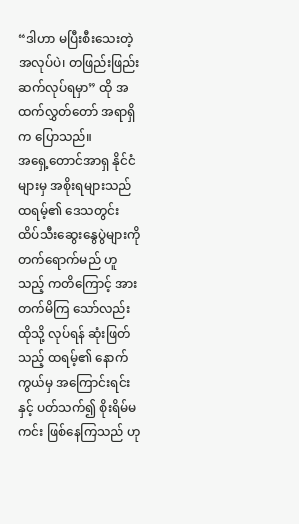“ဒါဟာ မပြီးစီးသေးတဲ့ အလုပ်ပဲ၊ တဖြည်းဖြည်း ဆက်လုပ်ရမှာ” ထို အထက်လွှတ်တော် အရာရှိက ပြောသည်။
အရှေ့တောင်အာရှ နိုင်ငံများမှ အစိုးရများသည် ထရမ့်၏ ဒေသတွင်း ထိပ်သီးဆွေးနွေပွဲများကို တက်ရောက်မည် ဟူသည့် ကတိကြောင့် အားတက်မိကြ သော်လည်း ထိုသို့ လုပ်ရန် ဆုံးဖြတ်သည့် ထရမ့်၏ နောက်ကွယ်မှ အကြောင်းရင်းနှင့် ပတ်သက်၍ စိုးရိမ်မကင်း ဖြစ်နေကြသည် ဟု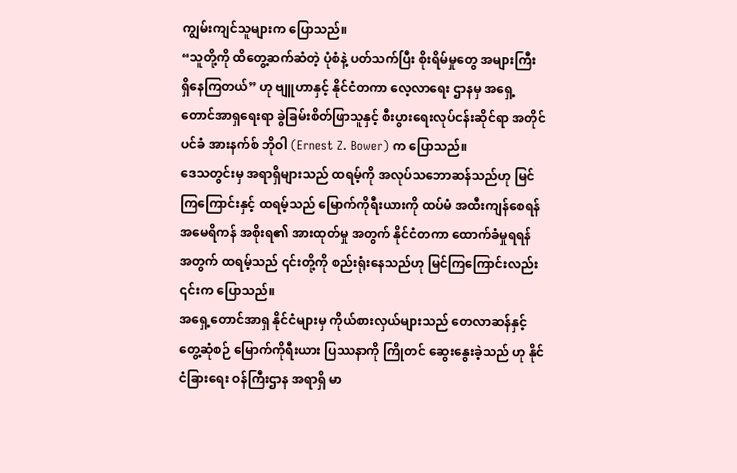ကျွမ်းကျင်သူများက ပြောသည်။
“သူတို့ကို ထိတွေ့ဆက်ဆံတဲ့ ပုံစံနဲ့ ပတ်သက်ပြီး စိုးရိမ်မှုတွေ အများကြီး ရှိနေကြတယ်” ဟု ဗျူဟာနှင့် နိုင်ငံတကာ လေ့လာရေး ဌာနမှ အရှေ့တောင်အာရှရေးရာ ခွဲခြမ်းစိတ်ဖြာသူနှင့် စီးပွားရေးလုပ်ငန်းဆိုင်ရာ အတိုင်ပင်ခံ အားနက်စ် ဘိုဝါ (Ernest Z. Bower) က ပြောသည်။
ဒေသတွင်းမှ အရာရှိများသည် ထရမ့်ကို အလုပ်သဘောဆန်သည်ဟု မြင်ကြကြောင်းနှင့် ထရမ့်သည် မြောက်ကိုရီးယားကို ထပ်မံ အထီးကျန်စေရန် အမေရိကန် အစိုးရ၏ အားထုတ်မှု အတွက် နိုင်ငံတကာ ထောက်ခံမှုရရန် အတွက် ထရမ့်သည် ၎င်းတို့ကို စည်းရုံးနေသည်ဟု မြင်ကြကြောင်းလည်း ၎င်းက ပြောသည်။
အရှေ့တောင်အာရှ နိုင်ငံများမှ ကိုယ်စားလှယ်များသည် တေလာဆန်နှင့် တွေ့ဆုံစဉ် မြောက်ကိုရီးယား ပြဿနာကို ကြိုတင် ဆွေးနွေးခဲ့သည် ဟု နိုင်ငံခြားရေး ဝန်ကြီးဌာန အရာရှိ မာ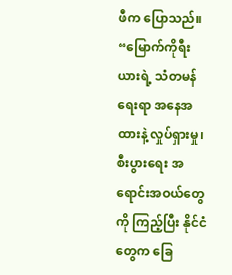ဖီက ပြောသည်။
“မြောက်ကိုရီးယားရဲ့ သံတမန်ရေးရာ အနေအထားနဲ့ လှုပ်ရှားမှု၊ စီးပွားရေး အရောင်းအဝယ်တွေကို ကြည့်ပြီး နိုင်ငံတွေက ခြေ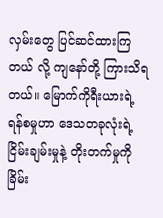လှမ်းတွေ ပြင်ဆင်ထားကြတယ် လို့ ကျနော်တို့ ကြားသိရတယ်။ မြောက်ကိုရီးယားရဲ့ ရန်စမှုဟာ ဒေသတခုလုံးရဲ့ ငြိမ်းချမ်းမှုနဲ့ တိုးတက်မှုကို ခြိမ်း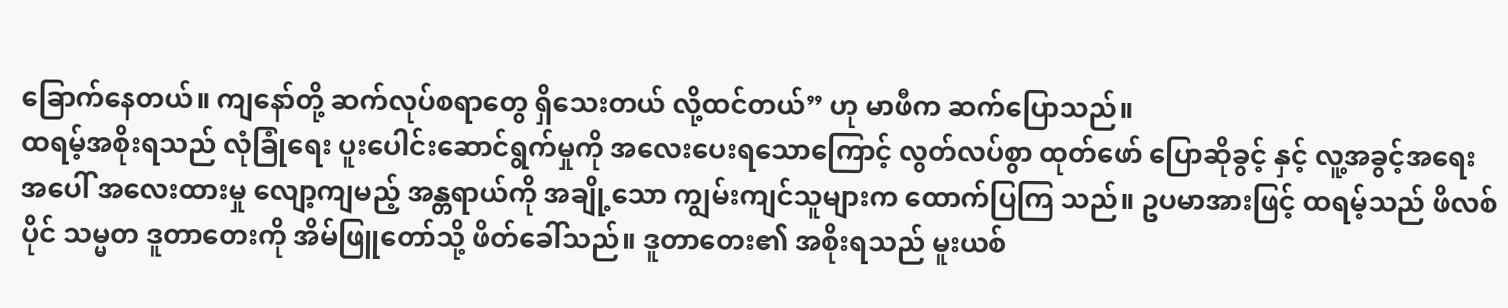ခြောက်နေတယ်။ ကျနော်တို့ ဆက်လုပ်စရာတွေ ရှိသေးတယ် လို့ထင်တယ်” ဟု မာဖီက ဆက်ပြောသည်။
ထရမ့်အစိုးရသည် လုံခြုံရေး ပူးပေါင်းဆောင်ရွက်မှုကို အလေးပေးရသောကြောင့် လွတ်လပ်စွာ ထုတ်ဖော် ပြောဆိုခွင့် နှင့် လူ့အခွင့်အရေး အပေါ် အလေးထားမှု လျော့ကျမည့် အန္တရာယ်ကို အချို့သော ကျွမ်းကျင်သူများက ထောက်ပြကြ သည်။ ဥပမာအားဖြင့် ထရမ့်သည် ဖိလစ်ပိုင် သမ္မတ ဒူတာတေးကို အိမ်ဖြူတော်သို့ ဖိတ်ခေါ်သည်။ ဒူတာတေး၏ အစိုးရသည် မူးယစ်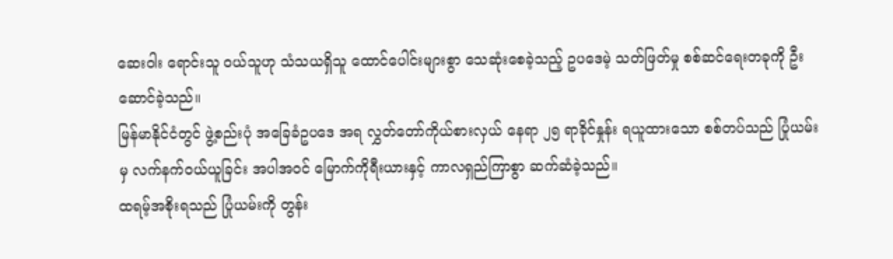ဆေးဝါး ရောင်းသူ ဝယ်သူဟု သံသယရှိသူ ထောင်ပေါင်းများစွာ သေဆုံးစေခဲ့သည့် ဥပဒေမဲ့ သတ်ဖြတ်မှု စစ်ဆင်ရေးတခုကို ဦးဆောင်ခဲ့သည်။
မြန်မာနိုင်ငံတွင် ဖွဲ့စည်းပုံ အခြေခံဥပဒေ အရ လွှတ်တော်ကိုယ်စားလှယ် နေရာ ၂၅ ရာခိုင်နှုန်း ရယူထားသော စစ်တပ်သည် ပြုံယမ်းမှ လက်နက်ဝယ်ယူခြင်း အပါအဝင် မြောက်ကိုရီးယားနှင့် ကာလရှည်ကြာစွာ ဆက်ဆံခဲ့သည်။
ထရမ့်အစိုးရသည် ပြုံယမ်းကို တွန်း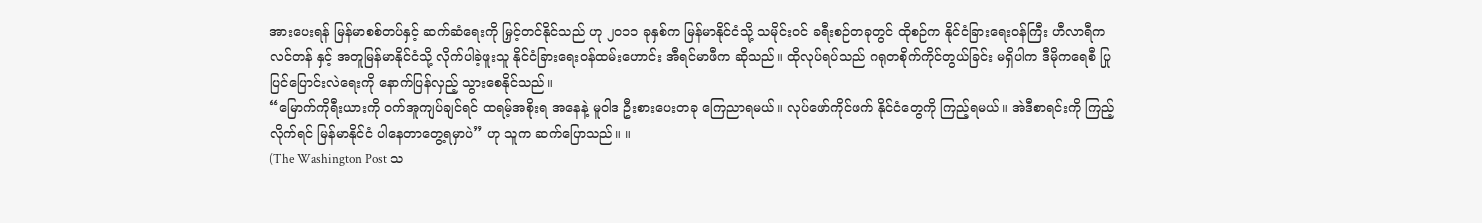အားပေးရန် မြန်မာစစ်တပ်နှင့် ဆက်ဆံရေးကို မြှင့်တင်နိုင်သည် ဟု ၂၀၁၁ ခုနှစ်က မြန်မာနိုင်ငံသို့ သမိုင်းဝင် ခရီးစဉ်တခုတွင် ထိုစဉ်က နိုင်ငံခြားရေးဝန်ကြီး ဟီလာရီကလင်တန် နှင့် အတူမြန်မာနိုင်ငံသို့ လိုက်ပါခဲ့ဖူးသူ နိုင်ငံခြားရေးဝန်ထမ်းဟောင်း အီရင်မာဖီက ဆိုသည်။ ထိုလုပ်ရပ်သည် ဂရုတစိုက်ကိုင်တွယ်ခြင်း မရှိပါက ဒီမိုကရေစီ ပြုပြင်ပြောင်းလဲရေးကို နောက်ပြန်လှည့် သွားစေနိုင်သည်။
“မြောက်ကိုရီးယားကို ဝက်အူကျပ်ချင်ရင် ထရမ့်အစိုးရ အနေနဲ့ မူဝါဒ ဦးစားပေးတခု ကြေညာရမယ်။ လုပ်ဖော်ကိုင်ဖက် နိုင်ငံတွေကို ကြည့်ရမယ်။ အဲဒီစာရင်းကို ကြည့်လိုက်ရင် မြန်မာနိုင်ငံ ပါနေတာတွေ့ရမှာပဲ” ဟု သူက ဆက်ပြောသည်။ ။
(The Washington Post သ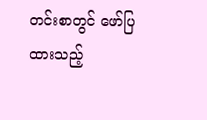တင်းစာတွင် ဖော်ပြထားသည့်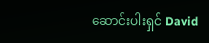ဆောင်းပါးရှင် David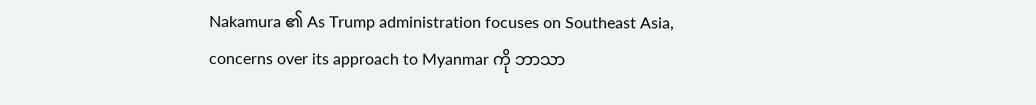Nakamura ၏ As Trump administration focuses on Southeast Asia, concerns over its approach to Myanmar ကို ဘာသာ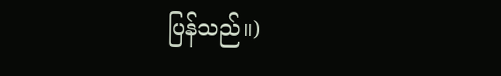ပြန်သည်။)